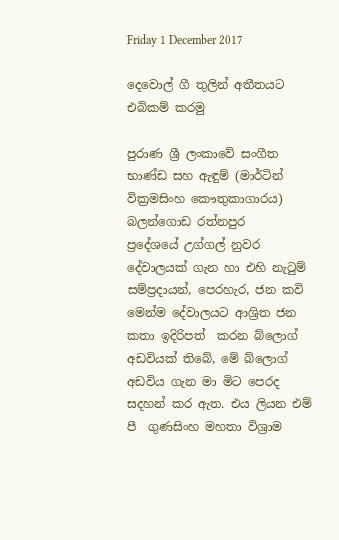Friday 1 December 2017

දෙවොල් ගී තුලින් අතීතයට එබිකම් කරමු

පුරාණ ශ්‍රී ලංකාවේ සංගීත භාණ්ඩ සහ ඇඳුම් (මාර්ටින් වික්‍රමසිංහ කෞතුකාගාරය)
බලන්ගොඩ රත්නපුර   ප්‍රදේශයේ උග්ගල් නුවර දේවාලයක් ගැන හා එහි නැටුම් සම්ප්‍රදායන්, පෙරහැර, ජන කවි මෙන්ම දේවාලයට ආශ්‍රිත ජන කතා ඉදිරිපත්  කරන බ්ලොග් අඩවියක් තිබේ, මේ බ්ලොග් අඩවිය ගැන මා මිට පෙරද සදහන් කර ඇත. එය ලියන එම් පී  ගුණසිංහ මහතා විශ්‍රාම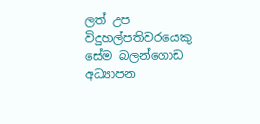ලත් උප විදුහල්පතිවරයෙකු සේම බලන්ගොඩ අධ්‍යාපන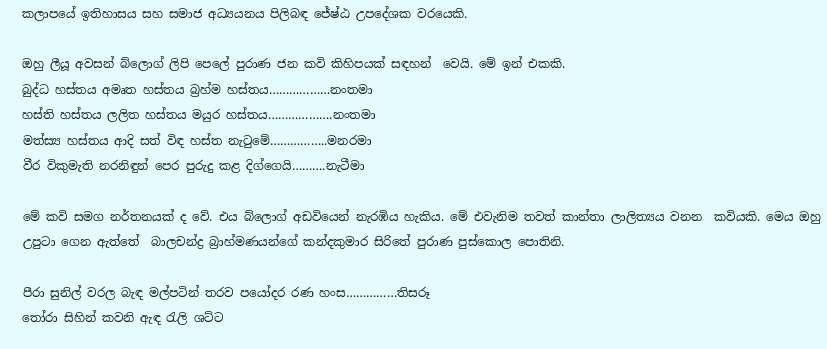කලාපයේ ඉතිහාසය සහ සමාජ අධ්‍යයනය පිලිබඳ ජේෂ්ඨ උපදේශක වරයෙකි.

ඔහු ලීයූ අවසන් බ්ලොග් ලිපි පෙලේ පුරාණ ජන කවි කිහිපයක් සඳහන්  වෙයි. මේ ඉන් එකකි.
බුද්ධ හස්තය අමෘත හස්තය බ්‍රහ්ම හස්තය………………නංතමා
හස්ති හස්තය ලලිත හස්තය මයුර හස්තය……………….නංතමා
මත්ස්‍ය හස්තය ආදි සත් විඳ හස්ත නැටුමේ……………..මනරමා
වීර විකුමැති නරනිඳුන් පෙර පුරුදු කළ දිග්ගෙයි……….නැටීමා

මේ කවි සමග නර්තනයක් ද වේ. එය බ්ලොග් අඩවියෙන් නැරඹිය හැකිය. මේ එවැනිම තවත් කාන්තා ලාලිත්‍යය වනන  කවියකි. මෙය ඔහු උපුටා ගෙන ඇත්තේ  බාලචන්ද්‍ර බ්‍රාහ්මණයන්ගේ කන්දකුමාර සිරිතේ පුරාණ පුස්කොල පොතිනි.

පීරා සුනිල් වරල බැඳ මල්පටින් තරව පයෝදර රණ හංස……………තිසරූ
තෝරා සිහින් කවනි ඇඳ රැලි ශට්ට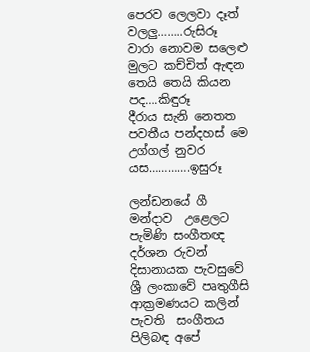පෙරව ලෙලවා දෑත් වලලු……..රුසිරූ
වාරා නොවම සලෙළු මුලට කච්චිත් ඇඳන තෙයි තෙයි කියන පද….කිඳුරූ
දීරාය සැනි නෙතත පවතීය පන්දහස් මෙ උග්ගල් නුවර යස………….ඉසුරූ

ලන්ඩනයේ ගී මන්දාව  උළෙලට පැමිණි සංගීතඥ දර්ශන රුවන් දිසානායක පැවසුවේ ශ්‍රී ලංකාවේ පෘතුගීසි ආක්‍රමණයට කලින් පැවති  සංගීතය පිලිබඳ අපේ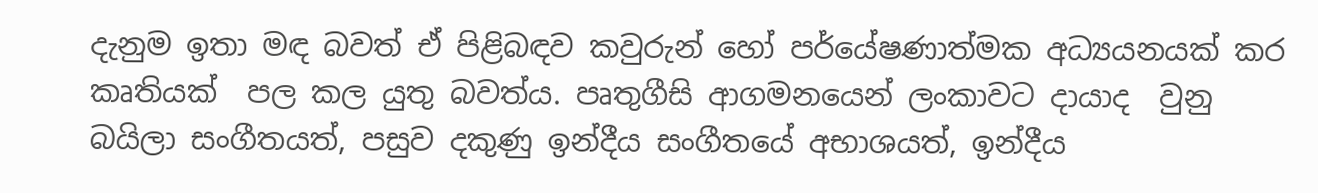දැනුම ඉතා මඳ බවත් ඒ පිළිබඳව කවුරුන් හෝ පර්යේෂණාත්මක අධ්‍යයනයක් කර කෘතියක්  පල කල යුතු බවත්ය. පෘතුගීසි ආගමනයෙන් ලංකාවට දායාද  වුනු බයිලා සංගීතයත්, පසුව දකුණු ඉන්දීය සංගීතයේ අභාශයත්, ඉන්දීය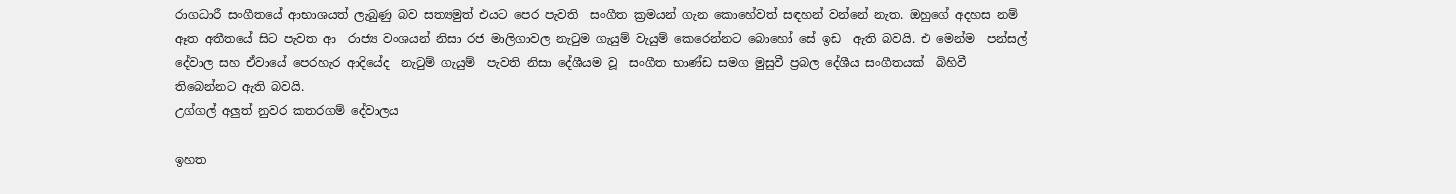රාගධාරී සංගීතයේ ආභාශයත් ලැබුණු බව සත්‍යමුත් එයට පෙර පැවති  සංගීත ක්‍රමයන් ගැන කොහේවත් සඳහන් වන්නේ නැත. ඔහුගේ අදහස නම් ඈත අතීතයේ සිට පැවත ආ  රාජ්‍ය වංශයන් නිසා රජ මාලිගාවල නැටුම ගැයුම් වැයුම් කෙරෙන්නට බොහෝ සේ ඉඩ  ඇති බවයි. එ මෙන්ම  පන්සල් දේවාල සහ ඒවායේ පෙරහැර ආදියේද  නැටුම් ගැයුම්  පැවති නිසා දේශීයම වූ  සංගීත භාණ්ඩ සමග මුසුවී ප්‍රබල දේශීය සංගීතයක්  බිහිවී  තිබෙන්නට ඇති බවයි.
උග්ගල් අලුත් නුවර කතරගම් දේවාලය

ඉහත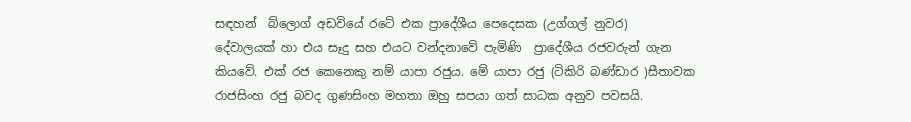සඳහන්  බ්ලොග් අඩවියේ රටේ එක ප්‍රාදේශීය පෙදෙසක (උග්ගල් නුවර)  දේවාලයක් හා එය සෑදු සහ එයට වන්දනාවේ පැමිණි  ප්‍රාදේශීය රජවරුන් ගැන කියවේ. එක් රජ කෙනෙකු නම් යාපා රජුය. මේ යාපා රජු (ටිකිරි බණ්ඩාර )සීතාවක රාජසිංහ රජු බවද ගුණසිංහ මහතා ඔහු සපයා ගත් සාධක අනුව පවසයි.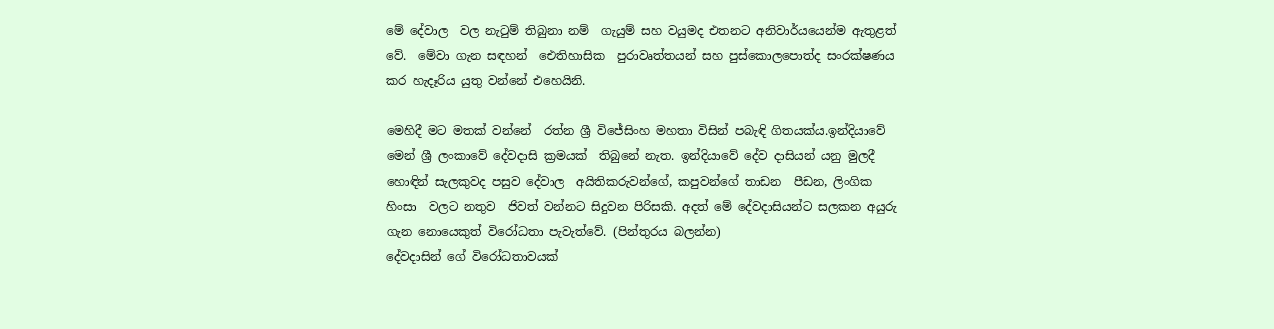මේ දේවාල  වල නැටුම් තිබුනා නම්  ගැයුම් සහ වයුමද එතනට අනිවාර්යයෙන්ම ඇතුළත් වේ.  මේවා ගැන සඳහන්  ඓතිහාසික  පුරාවෘත්තයන් සහ පුස්කොලපොත්ද සංරක්ෂණය කර හැදෑරිය යුතු වන්නේ එහෙයිනි.

මෙහිදී මට මතක් වන්නේ  රත්න ශ්‍රී විජේසිංහ මහතා විසින් පබැඳි ගිතයක්ය.ඉන්දියාවේ මෙන් ශ්‍රී ලංකාවේ දේවදාසි ක්‍රමයක්  තිබුනේ නැත. ඉන්දියාවේ දේව දාසියන් යනු මුලදී හොඳින් සැලකුවද පසුව දේවාල  අයිතිකරුවන්ගේ, කපුවන්ගේ තාඩන  පීඩන, ලිංගික හිංසා  වලට නතුව  ජිවත් වන්නට සිදුවන පිරිසකි. අදත් මේ දේවදාසියන්ට සලකන අයුරු ගැන නොයෙකුත් විරෝධතා පැවැත්වේ. (පින්තුරය බලන්න)
දේවදාසින් ගේ විරෝධතාවයක්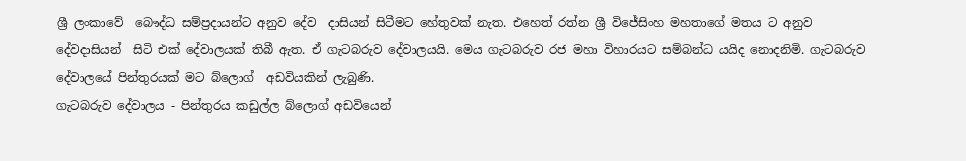ශ්‍රී ලංකාවේ  බෞද්ධ සම්ප්‍රදායන්ට අනුව දේව  දාසියන් සිටීමට හේතුවක් නැත. එහෙත් රත්න ශ්‍රී විජේසිංහ මහතාගේ මතය ට අනුව දේවදාසියන්  සිටි එක් දේවාලයක් තිබී ඇත. ඒ ගැටබරුව දේවාලයයි. මෙය ගැටබරුව රජ මහා විහාරයට සම්බන්ධ යයිද නොදනිමි. ගැටබරුව දේවාලයේ පින්තුරයක් මට බ්ලොග්  අඩවියකින් ලැබුණි.
ගැටබරුව දේවාලය - පින්තුරය කඩුල්ල බ්ලොග් අඩවියෙන්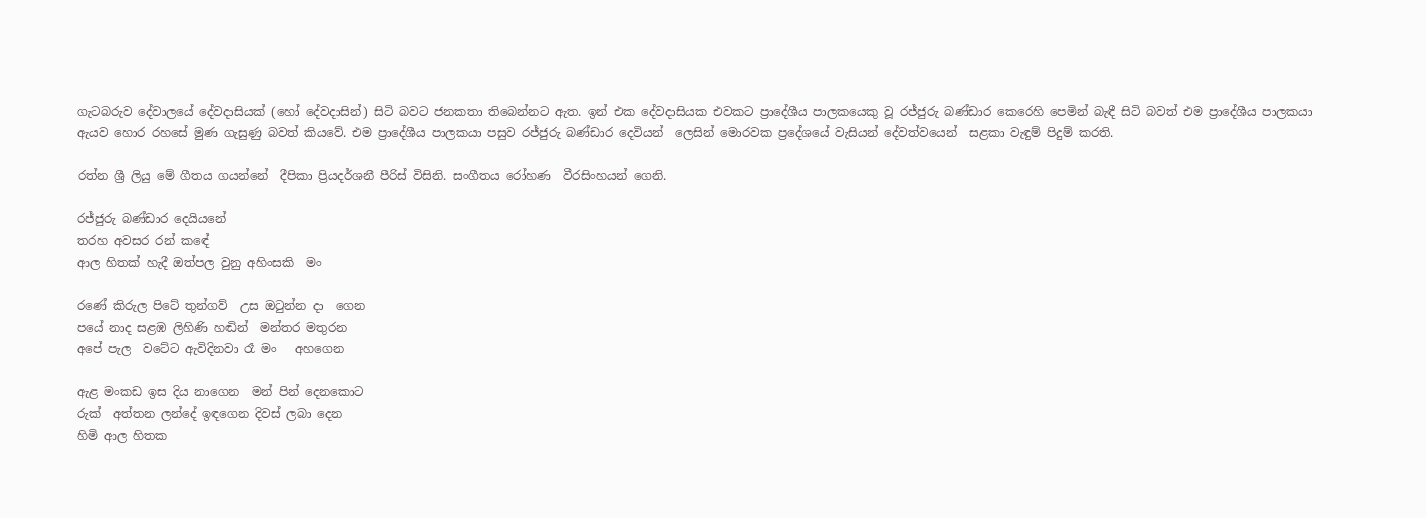ගැටබරුව දේවාලයේ දේවදාසියක් (හෝ දේවදාසින්) සිටි බවට ජනකතා තිබෙන්නට ඇත. ඉන් එක දේවදාසියක එවකට ප්‍රාදේශීය පාලකයෙකු වූ රජ්ජුරු බණ්ඩාර කෙරෙහි පෙමින් බැඳී සිටි බවත් එම ප්‍රාදේශීය පාලකයා ඇයව හොර රහසේ මුණ ගැසුණු බවත් කියවේ. එම ප්‍රාදේශීය පාලකයා පසුව රජ්ජුරු බණ්ඩාර දෙවියන්  ලෙසින් මොරවක ප්‍රදේශයේ වැසියන් දේවත්වයෙන්  සළකා වැඳුම් පිදුම් කරති.

රත්න ශ්‍රී ලියු මේ ගීතය ගයන්නේ  දීපිකා ප්‍රියදර්ශනී පීරිස් විසිනි. සංගීතය රෝහණ  වීරසිංහයන් ගෙනි.

රජ්ජුරු බණ්ඩාර දෙයියනේ
තරහ අවසර රන් කඳේ
ආල හිතක් හැදී ඔත්පල වුනු අහිංසකි  මං

රණේ කිරුල පිටේ තුන්ගව්  උස ඔටුන්න දා  ගෙන
පයේ නාද සළඹ ලිහිණි හඬින්  මන්තර මතුරන
අපේ පැල  වටේට ඇවිදිනවා රෑ මං   අහගෙන

ඇළ මංකඩ ඉස දිය නාගෙන  මන් පින් දෙනකොට
රුක්  අත්තන ලන්දේ ඉඳගෙන දිවස් ලබා දෙන
හිමි ආල හිතක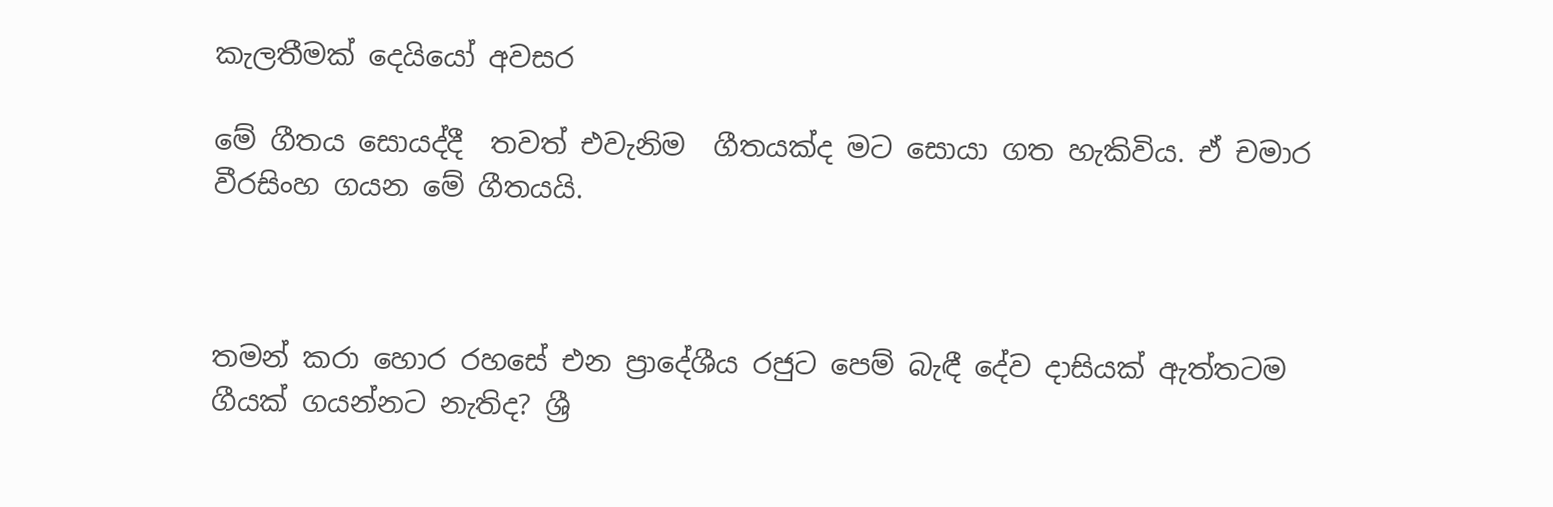කැලතීමක් දෙයියෝ අවසර

මේ ගීතය සොයද්දී  තවත් එවැනිම  ගීතයක්ද මට සොයා ගත හැකිවිය. ඒ චමාර වීරසිංහ ගයන මේ ගීතයයි.



තමන් කරා හොර රහසේ එන ප්‍රාදේශීය රජුට පෙම් බැඳී දේව දාසියක් ඇත්තටම ගීයක් ගයන්නට නැතිද? ශ්‍රී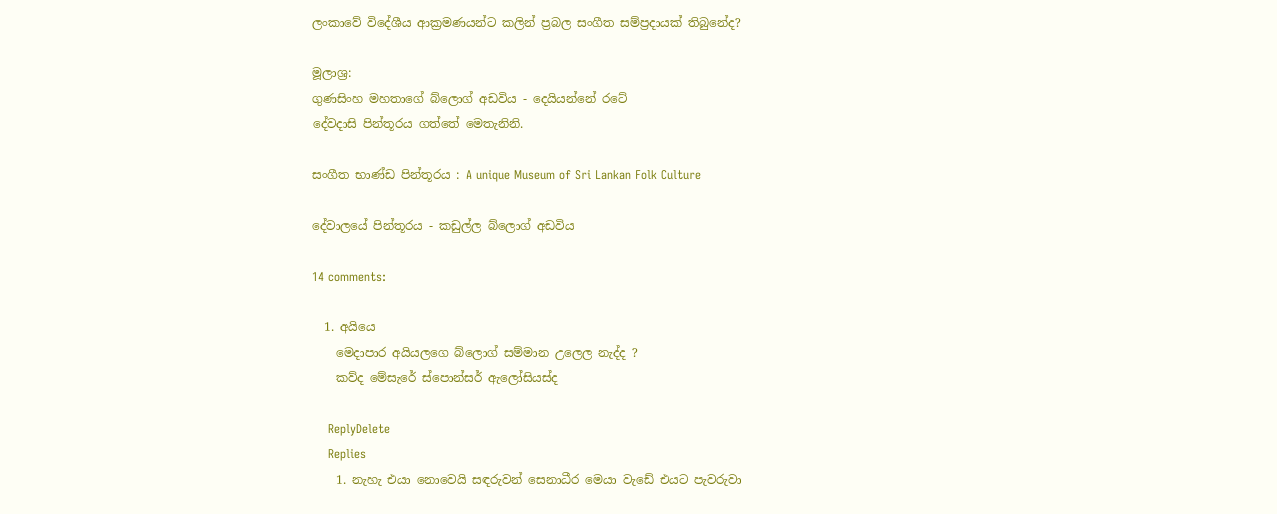ලංකාවේ විදේශීය ආක්‍රමණයන්ට කලින් ප්‍රබල සංගීත සම්ප්‍රදායක් තිබුනේද?

මූලාශ්‍ර:
ගුණසිංහ මහතාගේ බ්ලොග් අඩවිය - දෙයියන්නේ රටේ
දේවදාසි පින්තූරය ගත්තේ මෙතැනිනි.

සංගීත භාණ්ඩ පින්තූරය : A unique Museum of Sri Lankan Folk Culture

දේවාලයේ පින්තූරය - කඩුල්ල බ්ලොග් අඩවිය

14 comments:

  1. අයියෙ
    මෙදාපාර අයියලගෙ බ්ලොග් සම්මාන උලෙල නැද්ද ?
    කව්ද මේසැරේ ස්පොන්සර් ඇලෝසියස්ද

    ReplyDelete
    Replies
    1. නැහැ එයා නොවෙයි සඳරුවන් සෙනාධීර මෙයා වැඩේ එයට පැවරුවා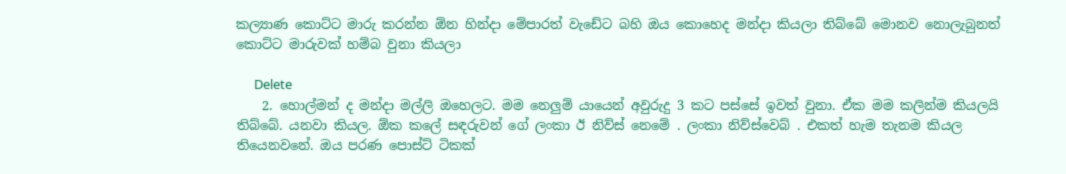කල්‍යාණ කොට්ට මාරු කරන්න ඕන හින්දා මේපාරත් වැඩේට බහි ඔය කොහෙද මන්දා කියලා තිබ්බේ මොනව නොලැබුනත් කොට්ට මාරුවක් හම්බ වුනා කියලා

      Delete
    2. හොල්මන් ද මන්දා මල්ලි ඔහෙලට. මම නෙලුම් යායෙන් අවුරුදු 3 කට පස්සේ ඉවත් වුනා. ඒක මම කලින්ම කියලයි තිබ්බේ. යනවා කියල. ඕක කලේ සඳරුවන් ගේ ලංකා ඊ නිව්ස් නෙමේ . ලංකා නිව්ස්වෙබ් . එකත් හැම තැනම කියල තියෙනවනේ. ඔය පරණ පොස්ට් ටිකක්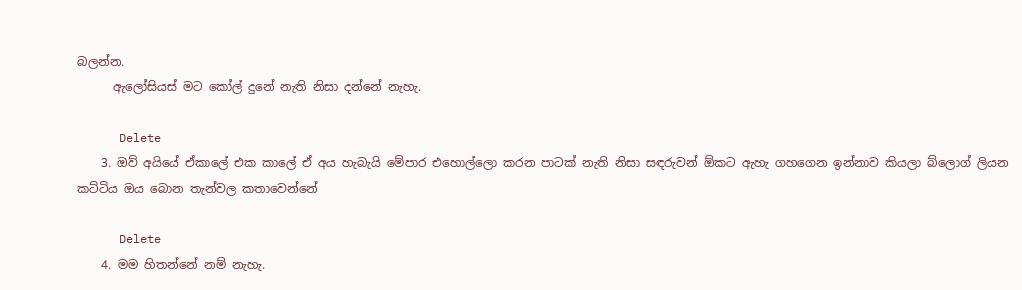බලන්න.
      ඇලෝසියස් මට කෝල් දුනේ නැති නිසා දන්නේ නැහැ.

      Delete
    3. ඔව් අයියේ ඒකාලේ එක කාලේ ඒ අය හැබැයි මේපාර එහොල්ලො කරන පාටක් නැති නිසා සඳරුවන් ඕකට ඇහැ ගහගෙන ඉන්නාව කියලා බ්ලොග් ලියන කට්ටිය ඔය බොන තැන්වල කතාවෙන්නේ

      Delete
    4. මම හිතන්නේ නම් නැහැ.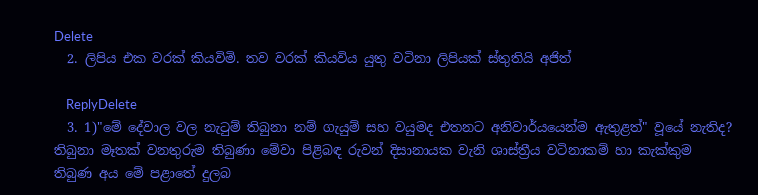Delete
  2. ලිපිය එක වරක් කියවිමි. තව වරක් කියවිය යුතු වටිනා ලිපියක් ස්තුතියි අජිත්

    ReplyDelete
  3. 1)"මේ දේවාල වල නැටුම් තිබුනා නම් ගැයුම් සහ වයුමද එතනට අනිවාර්යයෙන්ම ඇතුළත්" වූයේ නැතිද? තිබුනා මෑතක් වනතුරුම තිබුණා මේවා පිළිබඳ රුවන් දිසානායක වැනි ශාස්ත්‍රීය වටිනාකම් හා කැක්කුම තිබුණ අය මේ පළාතේ දුලබ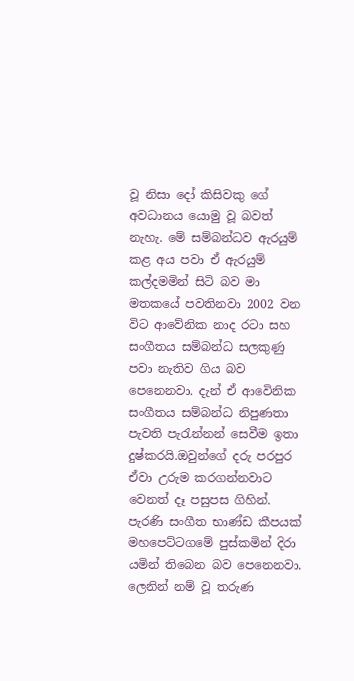වූ නිසා දෝ කිසිවකු ගේ අවධානය යොමු වූ බවත් නැහැ. මේ සම්බන්ධව ඇරයුම් කළ අය පවා ඒ ඇරයුම් කල්දමමින් සිටි බව මා මතකයේ පවතිනවා 2002 වන විට ආවේනික නාද රටා සහ සංගීතය සම්බන්ධ සලකුණු පවා නැතිව ගිය බව පෙනෙනවා. දැන් ඒ ආවෙිනික සංගීතය සම්බන්ධ නිපුණතා පැවති පැරැන්නන් සෙවීම ඉතා දුෂ්කරයි.ඔවුන්ගේ දරු පරපුර ඒවා උරුම කරගන්නවාට වෙනත් දෑ පසුපස ගිහින්. පැරණි සංගීත භාණ්ඩ කීපයක් මහපෙට්ටගමේ පුස්කමින් දිරා යමින් තිබෙන බව පෙනෙනවා. ලෙනින් නම් වූ තරුණ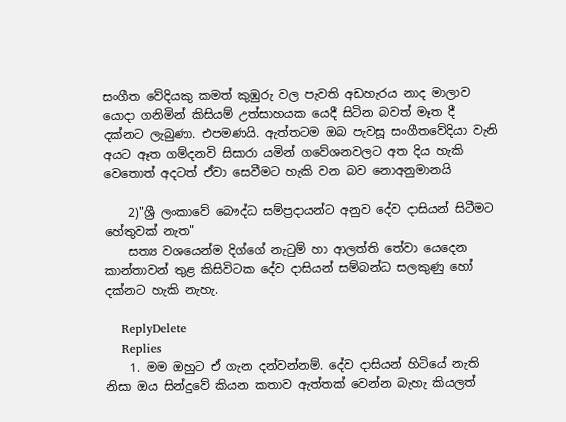සංගීත වේදියකු කමත් කුඹුරු වල පැවති අඩහැරය නාද මාලාව යොදා ගනිමින් කිසියම් උත්සාහයක යෙදී සිටින බවත් මෑත දී දක්නට ලැබුණා. එපමණයි. ඇත්තටම ඔබ පැවසූ සංගීතවේදියා වැනි අයට ඈත ගම්දනවි සිසාරා යමින් ගවේශනවලට අත දිය හැකි වෙතොත් අදටත් ඒවා සෙවීමට හැකි වන බව නොඅනුමානයි

    2)"ශ්‍රී ලංකාවේ බෞද්ධ සම්ප්‍රදායන්ට අනුව දේව දාසියන් සිටීමට හේතුවක් නැත"
    සත්‍ය වශයෙන්ම දිග්ගේ නැටුම් හා ආලත්ති තේවා යෙදෙන කාන්තාවන් තුළ කිසිවිටක දේව දාසියන් සම්බන්ධ සලකුණු හෝ දක්නට හැකි නැහැ.

    ReplyDelete
    Replies
    1. මම ඔහුට ඒ ගැන දන්වන්නම්. දේව දාසියන් හිටියේ නැති නිසා ඔය සින්දුවේ කියන කතාව ඇත්තක් වෙන්න බැහැ කියලත්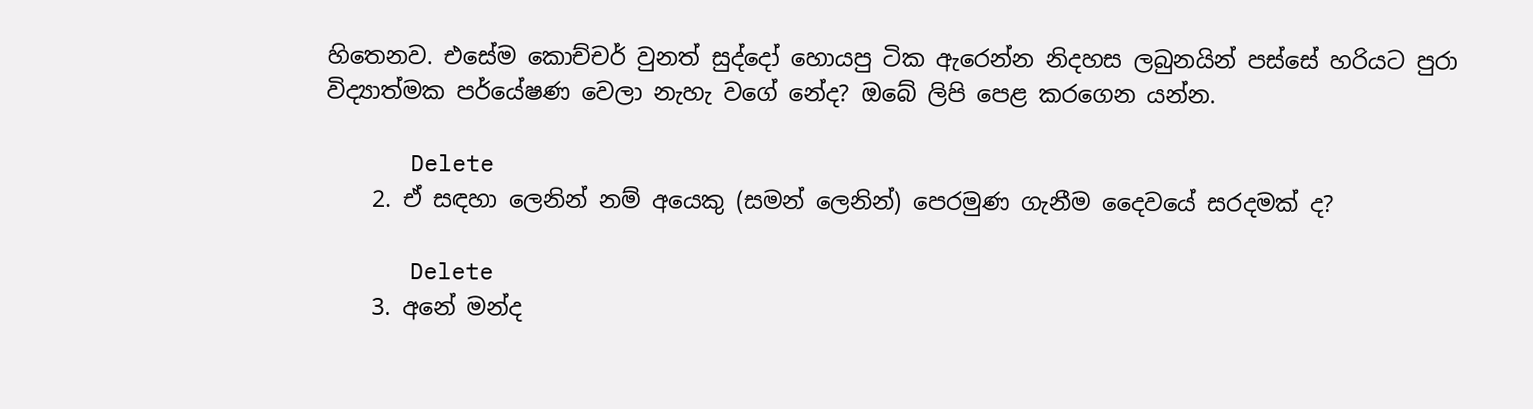හිතෙනව. එසේම කොච්චර් වුනත් සුද්දෝ හොයපු ටික ඇරෙන්න නිදහස ලබුනයින් පස්සේ හරියට පුරා විද්‍යාත්මක පර්යේෂණ වෙලා නැහැ වගේ නේද? ඔබේ ලිපි පෙළ කරගෙන යන්න.

      Delete
    2. ඒ සඳහා ලෙනින් නම් අයෙකු (සමන් ලෙනින්) පෙරමුණ ගැනීම දෛවයේ සරදමක් ද?

      Delete
    3. අනේ මන්ද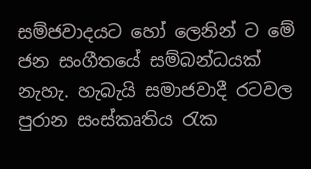සම්ජවාදයට හෝ ලෙනින් ට මේ ජන සංගීතයේ සම්බන්ධයක් නැහැ. හැබැයි සමාජවාදී රටවල පුරාන සංස්කෘතිය රැක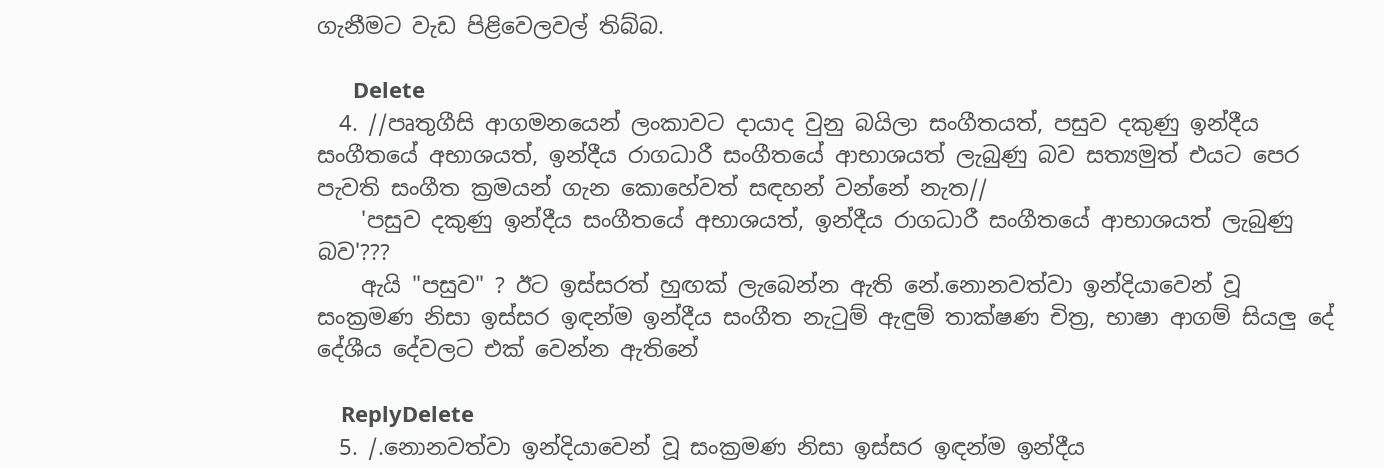ගැනීමට වැඩ පිළිවෙලවල් තිබ්බ.

      Delete
  4. //පෘතුගීසි ආගමනයෙන් ලංකාවට දායාද වුනු බයිලා සංගීතයත්, පසුව දකුණු ඉන්දීය සංගීතයේ අභාශයත්, ඉන්දීය රාගධාරී සංගීතයේ ආභාශයත් ලැබුණු බව සත්‍යමුත් එයට පෙර පැවති සංගීත ක්‍රමයන් ගැන කොහේවත් සඳහන් වන්නේ නැත//
    'පසුව දකුණු ඉන්දීය සංගීතයේ අභාශයත්, ඉන්දීය රාගධාරී සංගීතයේ ආභාශයත් ලැබුණු බව'???
    ඇයි "පසුව" ? ඊට ඉස්සරත් හුඟක් ලැබෙන්න ඇති නේ.නොනවත්වා ඉන්දියාවෙන් වූ සංක්‍රමණ නිසා ඉස්සර ඉඳන්ම ඉන්දීය සංගීත නැටුම් ඇඳුම් තාක්ෂණ චිත්‍ර, භාෂා ආගම් සියලු දේ දේශීය දේවලට එක් වෙන්න ඇතිනේ

    ReplyDelete
  5. /.නොනවත්වා ඉන්දියාවෙන් වූ සංක්‍රමණ නිසා ඉස්සර ඉඳන්ම ඉන්දීය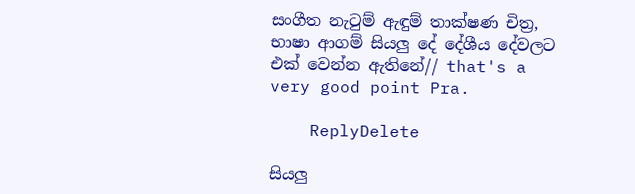සංගීත නැටුම් ඇඳුම් තාක්ෂණ චිත්‍ර, භාෂා ආගම් සියලු දේ දේශීය දේවලට එක් වෙන්න ඇතිනේ// that's a very good point Pra.

    ReplyDelete

සියලු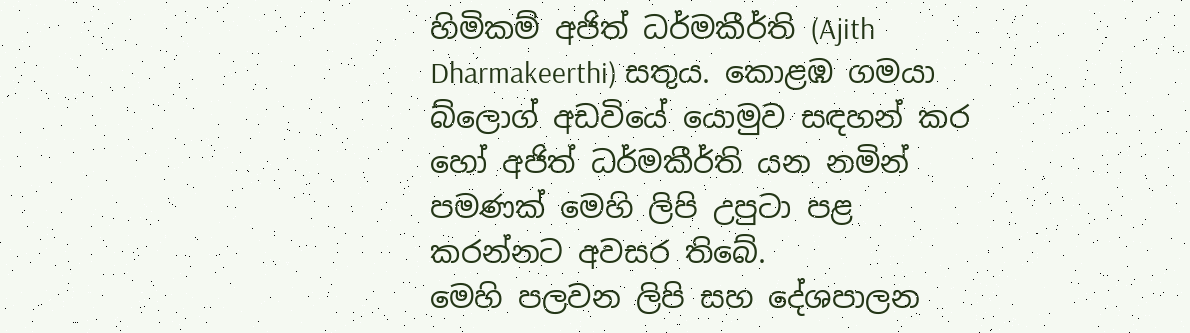හිමිකම් අජිත් ධර්මකීර්ති (Ajith Dharmakeerthi) සතුය. කොළඹ ගමයා බ්ලොග් අඩවියේ යොමුව සඳහන් කර හෝ අජිත් ධර්මකීර්ති යන නමින් පමණක් මෙහි ලිපි උපුටා පළ කරන්නට අවසර තිබේ.
මෙහි පලවන ලිපි සහ දේශපාලන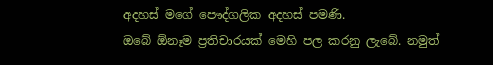අදහස් මගේ පෞද්ගලික අදහස් පමණි.
ඔබේ ඕනෑම ප්‍රතිචාරයක් මෙහි පල කරනු ලැබේ. නමුත්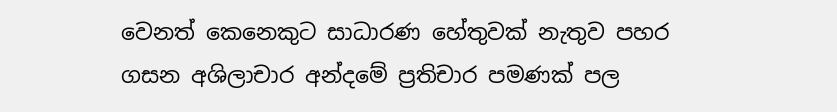වෙනත් කෙනෙකුට සාධාරණ හේතුවක් නැතුව පහර ගසන අශිලාචාර අන්දමේ ප්‍රතිචාර පමණක් පල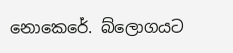නොකෙරේ. බ්ලොගයට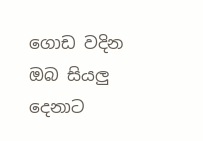ගොඩ වදින ඔබ සියලු දෙනාට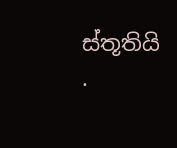ස්තූතියි .